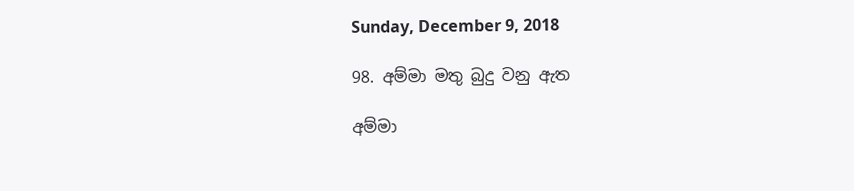Sunday, December 9, 2018

98. අම්මා මතු බුදු වනු ඇත

අම්මා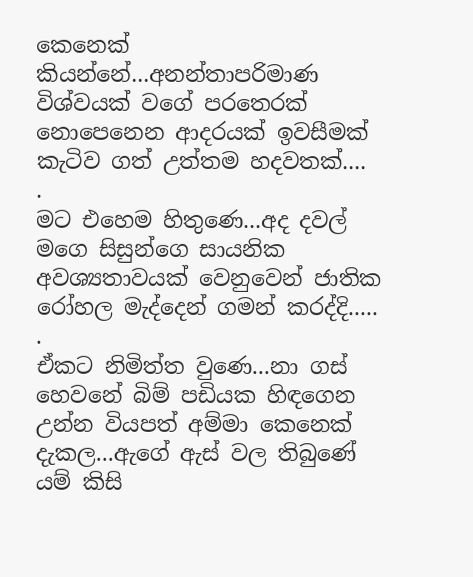කෙනෙක් කියන්නේ...අනන්තාපරිමාණ විශ්වයක් වගේ පරතෙරක් නොපෙනෙන ආදරයක් ඉවසීමක් කැටිව ගත් උත්තම හදවතක්....
.
මට එහෙම හිතුණෙ...අද දවල් මගෙ සිසුන්ගෙ සායනික අවශ්‍යතාවයක් වෙනුවෙන් ජාතික රෝහල මැද්දෙන් ගමන් කරද්දි.....
.
ඒකට නිමිත්ත වුණෙ...නා ගස් හෙවනේ බිම් පඩියක හිඳගෙන උන්න වියපත් අම්මා කෙනෙක් දැකල...ඇගේ ඇස් වල තිබුණේ යම් කිසි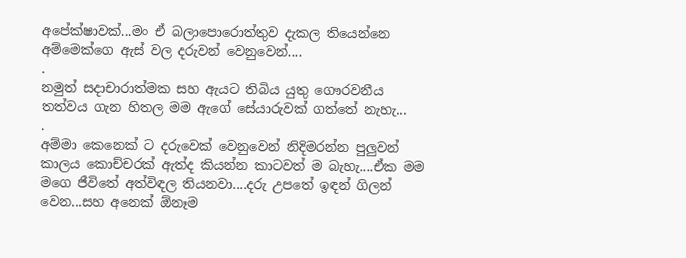අපේක්ෂාවක්...මං ඒ බලාපොරොත්තුව දැකල තියෙන්නෙ අම්මෙක්ගෙ ඇස් වල දරුවන් වෙනුවෙන්....
.
නමුත් සදාචාරාත්මක සහ ඇයට තිබිය යුතු ගෞරවනීය තත්වය ගැන හිතල මම ඇගේ සේයාරුවක් ගත්තේ නැහැ...
.
අම්මා කෙනෙක් ට දරුවෙක් වෙනුවෙන් නිදිමරන්න පුලුවන් කාලය කොච්චරක් ඇත්ද කියන්න කාටවත් ම බැහැ....ඒක මම මගෙ ජීවිතේ අත්විඳල තියනවා....දරු උපතේ ඉඳන් ගිලන් වෙන...සහ අනෙක් ඕනෑම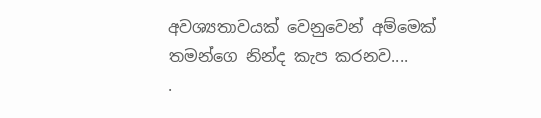අවශ්‍යතාවයක් වෙනුවෙන් අම්මෙක් තමන්ගෙ නින්ද කැප කරනව....
.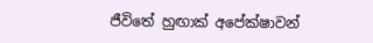ජීවිතේ හුඟාක් අපේක්ෂාවන්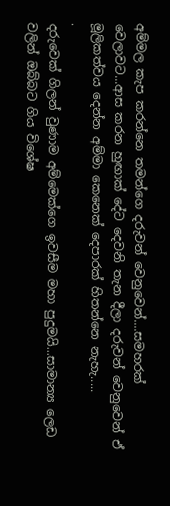අම්මල කැප කරන්නෙ තමන්ගෙ දරුවන් වෙනුවෙන්....සමහරක් වෙලාවට...ආස කරන හුඟාක් දේට දෙවනි තැන දීලා දරුවන් වෙනුවෙන් ඒ මූලිකත්වය දෙන්න අම්මා කෙනෙක් දෙපාරක් හිතන්නෙ නැහැ.....
.
දරුවෙක් ගිලන් වුණාම අම්මෙක්ගෙ ඉවසීම මහා පුදුමයි...සාමාන්‍ය ලෙඩ වලින් ඔබ්බට ගිය විශේෂ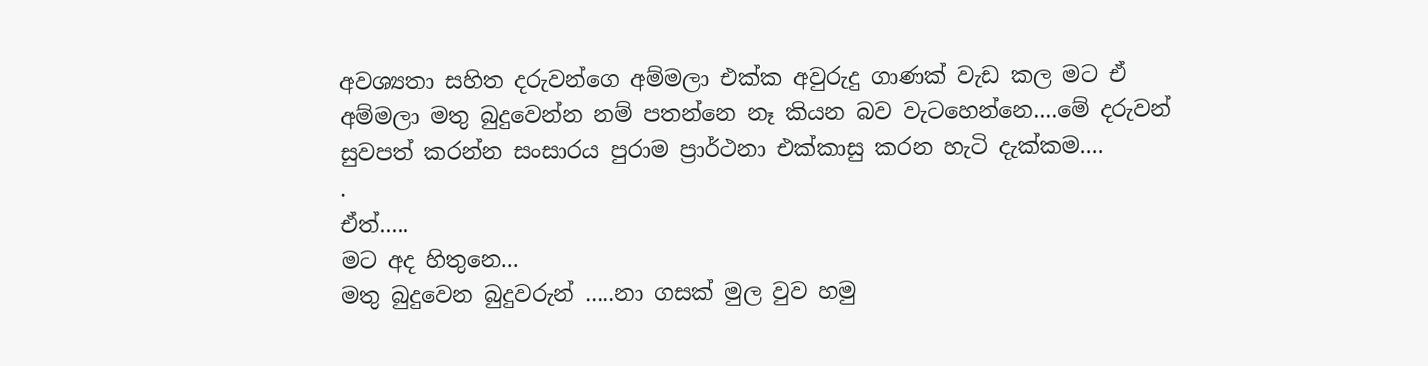අවශ්‍යතා සහිත දරුවන්ගෙ අම්මලා එක්ක අවුරුදු ගාණක් වැඩ කල මට ඒ අම්මලා මතු බුදුවෙන්න නම් පතන්නෙ නෑ කියන බව වැටහෙන්නෙ....මේ දරුවන් සුවපත් කරන්න සංසාරය පුරාම ප්‍රාර්ථනා එක්කාසු කරන හැටි දැක්කම....
.
ඒත්.....
මට අද හිතුනෙ...
මතු බුදුවෙන බුදුවරුන් .....නා ගසක් මුල වුව හමු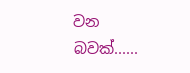වන බවක්......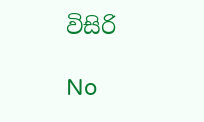විසිරි

No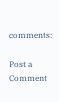comments:

Post a Comment